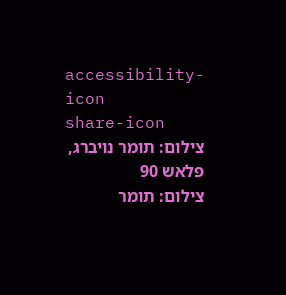accessibility-icon
share-icon
צילום: תומר נויברג, פלאש 90
צילום: תומר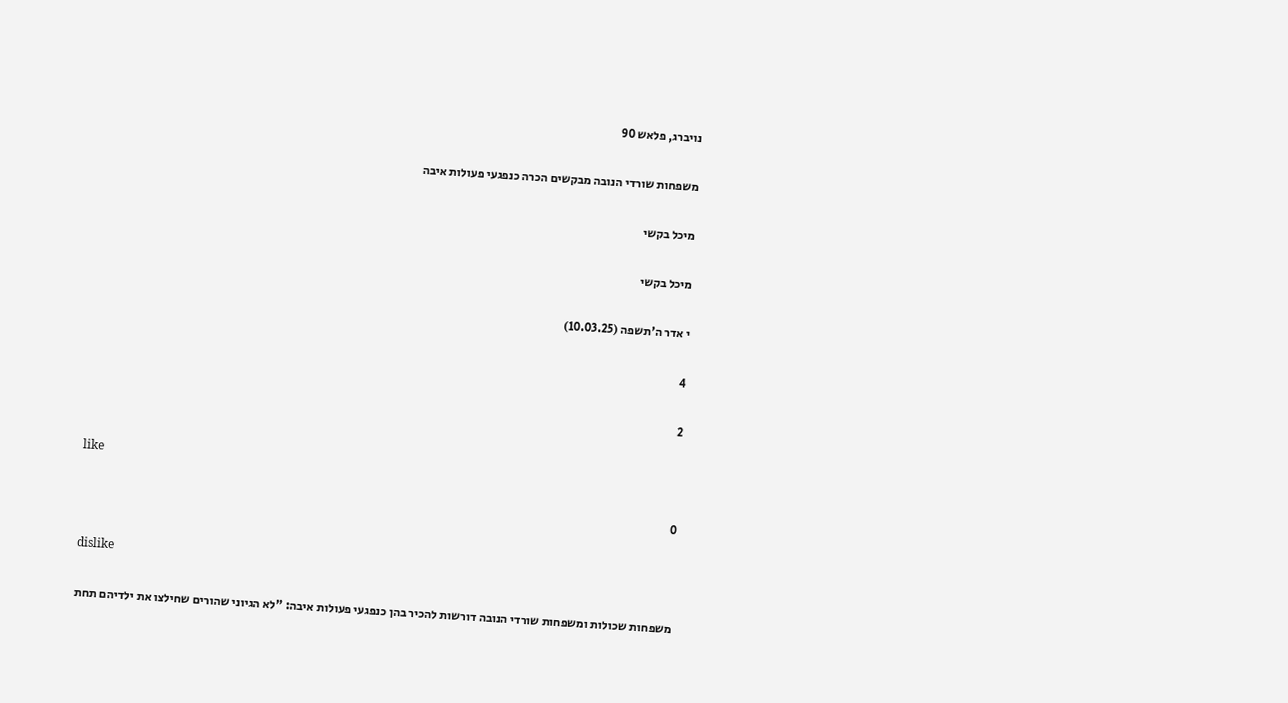נויברג, פלאש 90

משפחות שורדי הנובה מבקשים הכרה כנפגעי פעולות איבה

מיכל בקשי

מיכל בקשי

י אדר ה'תשפה (10.03.25)

4

2

like

0

dislike

משפחות שכולות ומשפחות שורדי הנובה דורשות להכיר בהן כנפגעי פעולות איבה: "לא הגיוני שהורים שחילצו את ילדיהם תחת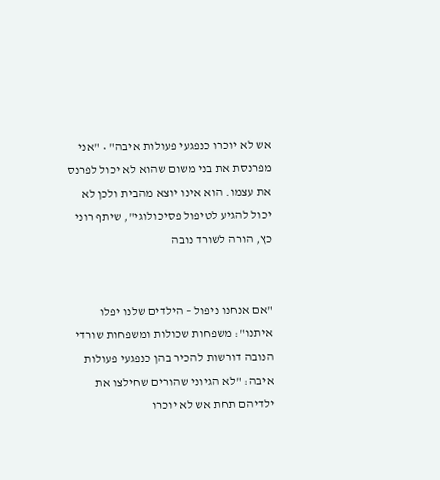אש לא יוכרו כנפגעי פעולות איבה" • "אני מפרנסת את בני משום שהוא לא יכול לפרנס את עצמו. הוא אינו יוצא מהבית ולכן לא יכול להגיע לטיפול פסיכולוגי", שיתף רוני כץ, הורה לשורד נובה


"אם אנחנו ניפול – הילדים שלנו יפלו איתנו": משפחות שכולות ומשפחות שורדי הנובה דורשות להכיר בהן כנפגעי פעולות איבה: "לא הגיוני שהורים שחילצו את ילדיהם תחת אש לא יוכרו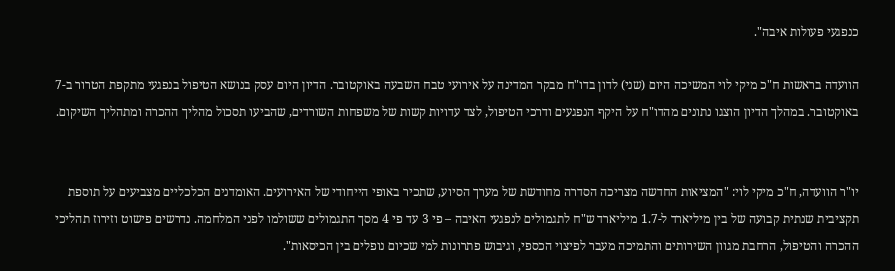כנפגעי פעולות איבה".

הוועדה בראשות ח"כ מיקי לוי המשיכה היום (שני) לדון בדו"ח מבקר המדינה על אירועי טבח השבעה באוקטובר. הדיון היום עסק בנושא הטיפול בנפגעי מתקפת הטרור ב-7 באוקטובר. במהלך הדיון הוצגו נתונים מהדו"ח על היקף הנפגעים ודרכי הטיפול, לצד עדויות קשות של משפחות השורדים, שהביעו תסכול מהליך ההכרה ומתהליך השיקום.


יו"ר הוועדה, ח"כ מיקי לוי: "המציאות החדשה מצריכה הסדרה מחודשת של מערך הסיוע, שתכיר באופי הייחודי של האירועים. האומדנים הכלכליים מצביעים על תוספת תקציבית שנתית קבועה של בין מיליארד ל-1.7 מיליארד ש"ח לתגמולים לנפגעי האיבה – פי 3 עד פי 4 מסך התגמולים ששולמו לפני המלחמה. נדרשים פישוט וזירוז תהליכי ההכרה והטיפול, הרחבת מגוון השירותים והתמיכה מעבר לפיצוי הכספי, וגיבוש פתרונות למי שכיום נופלים בין הכיסאות".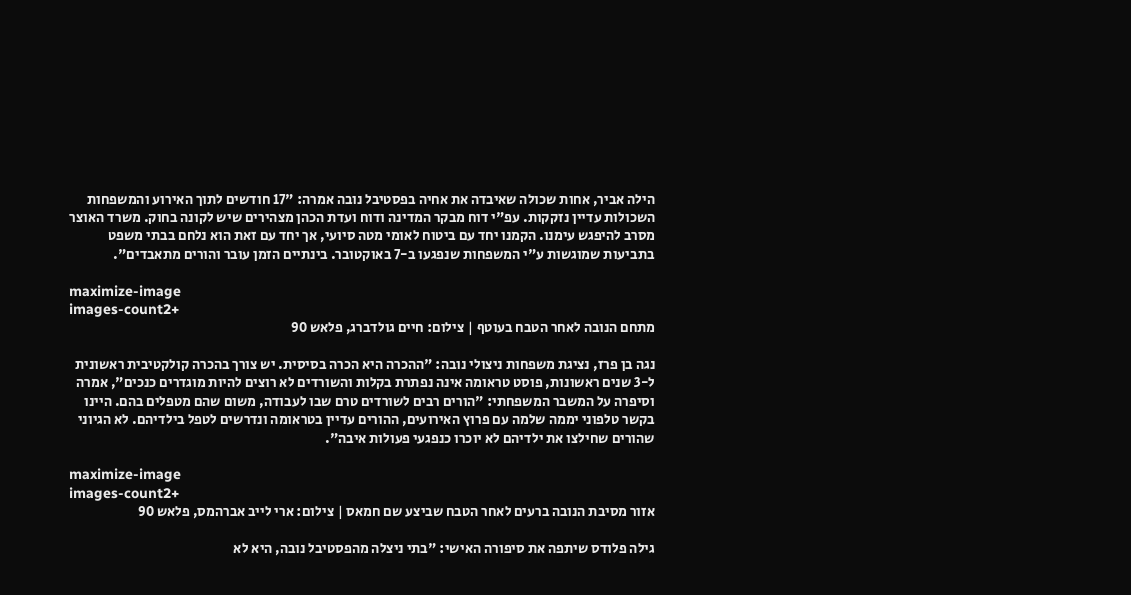הילה אביר, אחות שכולה שאיבדה את אחיה בפסטיבל נובה אמרה: "17 חודשים לתוך האירוע והמשפחות השכולות עדיין נזקקות. עפ"י דוח מבקר המדינה ודוח ועדת הכהן מצהירים שיש לקונה בחוק. משרד האוצר מסרב להיפגש עימנו. הקמנו יחד עם ביטוח לאומי מטה סיועי, אך יחד עם זאת הוא נלחם בבתי משפט בתביעות שמוגשות ע"י המשפחות שנפגעו ב-7 באוקטובר. בינתיים הזמן עובר והורים מתאבדים".

maximize-image
images-count2+
מתחם הנובה לאחר הטבח בעוטף | צילום: חיים גולדברג, פלאש 90

נגה בן פרז, נציגת משפחות ניצולי נובה: "ההכרה היא הכרה בסיסית. יש צורך בהכרה קולקטיבית ראשונית ל-3 שנים ראשונות, פוסט טראומה אינה נפתרת בקלות והשורדים לא רוצים להיות מוגדרים כנכים", אמרה וסיפרה על המשבר המשפחתי: "הורים רבים לשורדים טרם שבו לעבודה, משום שהם מטפלים בהם. היינו בקשר טלפוני יממה שלמה עם פרוץ האירועים, ההורים עדיין בטראומה ונדרשים לטפל בילדיהם. לא הגיוני שהורים שחילצו את ילדיהם לא יוכרו כנפגעי פעולות איבה".

maximize-image
images-count2+
אזור מסיבת הנובה ברעים לאחר הטבח שביצע שם חמאס | צילום: ארי לייב אברהמס, פלאש 90

גילה פלודס שיתפה את סיפורה האישי: "בתי ניצלה מהפסטיבל נובה, היא לא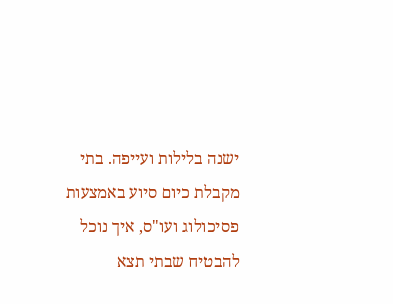ישנה בלילות ועייפה. בתי מקבלת כיום סיוע באמצעות פסיכולוג ועו"ס, איך נוכל להבטיח שבתי תצא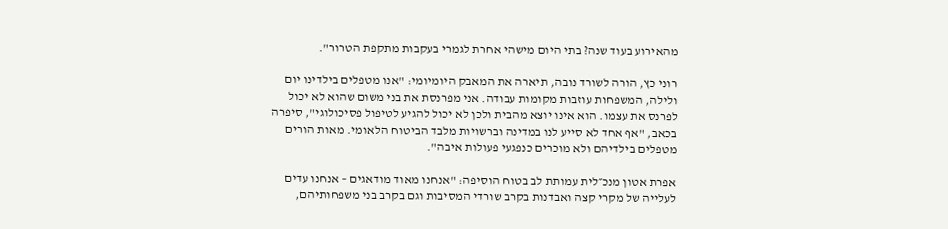מהאירוע בעוד שנה? בתי היום מישהי אחרת לגמרי בעקבות מתקפת הטרור".

רוני כץ, הורה לשורד נובה, תיארה את המאבק היומיומי: "אנו מטפלים בילדינו יום ולילה, המשפחות עוזבות מקומות עבודה. אני מפרנסת את בני משום שהוא לא יכול לפרנס את עצמו. הוא אינו יוצא מהבית ולכן לא יכול להגיע לטיפול פסיכולוגי", סיפרה בכאב, "אף אחד לא סייע לנו במדינה וברשויות מלבד הביטוח הלאומי. מאות הורים מטפלים בילדיהם ולא מוכרים כנפגעי פעולות איבה".

אפרת אטון מנכ״לית עמותת לב בטוח הוסיפה: "אנחנו מאוד מודאגים – אנחנו עדים לעלייה של מקרי קצה ואבדנות בקרב שורדי המסיבות וגם בקרב בני משפחותיהם,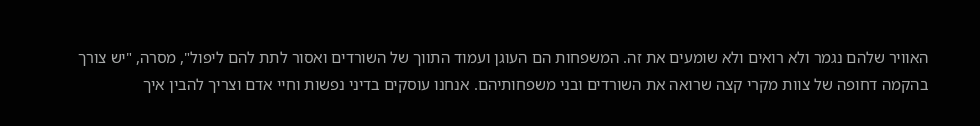האוויר שלהם נגמר ולא רואים ולא שומעים את זה. המשפחות הם העוגן ועמוד התווך של השורדים ואסור לתת להם ליפול", מסרה, "יש צורך בהקמה דחופה של צוות מקרי קצה שרואה את השורדים ובני משפחותיהם. אנחנו עוסקים בדיני נפשות וחיי אדם וצריך להבין איך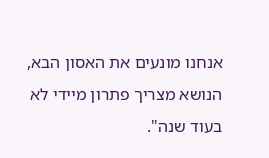אנחנו מונעים את האסון הבא, הנושא מצריך פתרון מיידי לא בעוד שנה".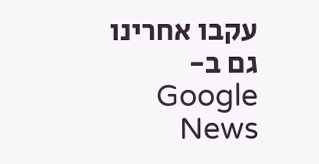עקבו אחרינו גם ב-Google News